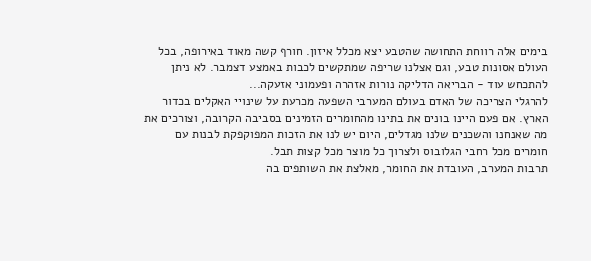בימים אלה רווחת התחושה שהטבע יצא מכלל איזון. חורף קשה מאוד באירופה, בכל העולם אסונות טבע, וגם אצלנו שריפה שמתקשים לכבות באמצע דצמבר. לא ניתן להתכחש עוד - הבריאה הדליקה נורות אזהרה ופעמוני אזעקה...
להרגלי הצריכה של האדם בעולם המערבי השפעה מכרעת על שינויי האקלים בכדור הארץ. אם פעם היינו בונים את בתינו מהחומרים הזמינים בסביבה הקרובה, וצורכים את מה שאנחנו והשכנים שלנו מגדלים, היום יש לנו את הזכות המפוקפקת לבנות עם חומרים מכל רחבי הגלובוס ולצרוך כל מוצר מכל קצות תבל.
תרבות המערב, העובדת את החומר, מאלצת את השותפים בה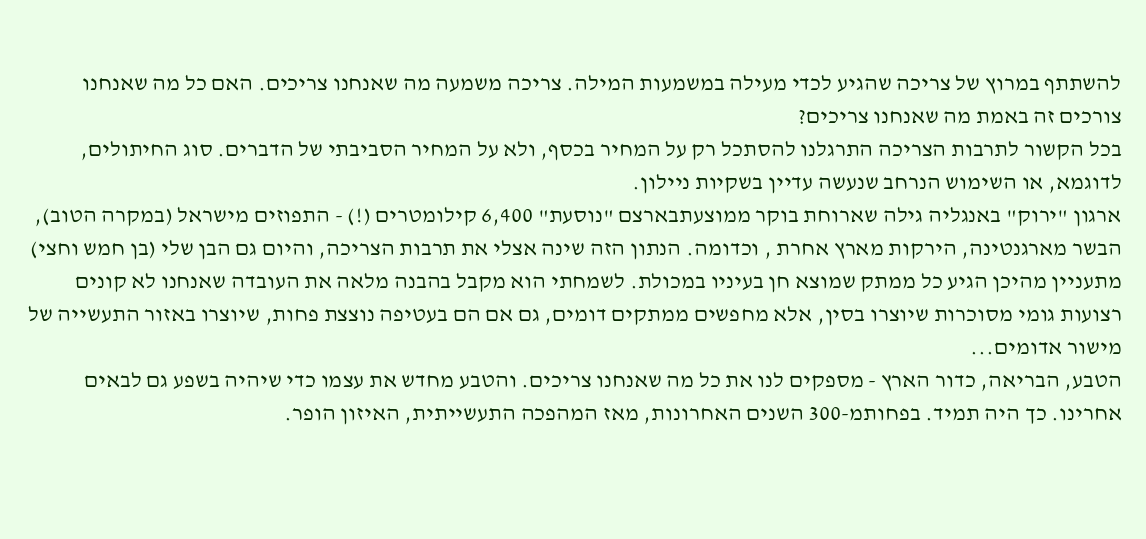להשתתף במרוץ של צריכה שהגיע לכדי מעילה במשמעות המילה. צריכה משמעה מה שאנחנו צריכים. האם כל מה שאנחנו צורכים זה באמת מה שאנחנו צריכים?
בכל הקשור לתרבות הצריכה התרגלנו להסתכל רק על המחיר בכסף, ולא על המחיר הסביבתי של הדברים. סוג החיתולים, לדוגמא, או השימוש הנרחב שנעשה עדיין בשקיות ניילון.
ארגון "ירוק" באנגליה גילה שארוחת בוקר ממוצעתבארצם "נוסעת" 6,400 קילומטרים (!) - התפוזים מישראל (במקרה הטוב), הבשר מארגנטינה, הירקות מארץ אחרת , וכדומה. הנתון הזה שינה אצלי את תרבות הצריכה, והיום גם הבן שלי (בן חמש וחצי) מתעניין מהיכן הגיע כל ממתק שמוצא חן בעיניו במכולת. לשמחתי הוא מקבל בהבנה מלאה את העובדה שאנחנו לא קונים רצועות גומי מסוכרות שיוצרו בסין, אלא מחפשים ממתקים דומים, גם אם הם בעטיפה נוצצת פחות, שיוצרו באזור התעשייה של מישור אדומים...
הטבע, הבריאה, כדור הארץ - מספקים לנו את כל מה שאנחנו צריכים. והטבע מחדש את עצמו כדי שיהיה בשפע גם לבאים אחרינו. כך היה תמיד. בפחותמ-300 השנים האחרונות, מאז המהפכה התעשייתית, האיזון הופר.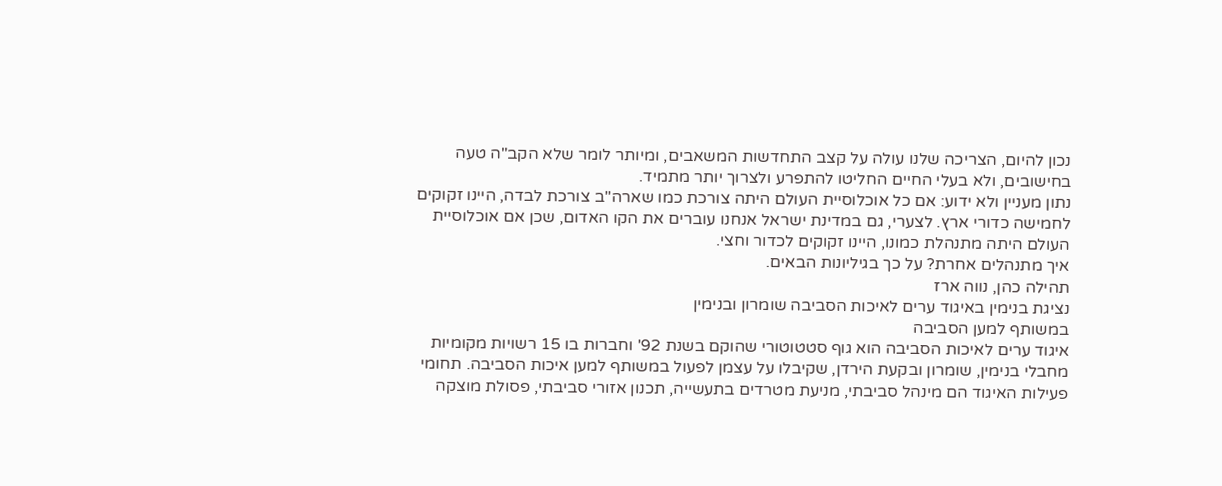נכון להיום, הצריכה שלנו עולה על קצב התחדשות המשאבים, ומיותר לומר שלא הקב"ה טעה בחישובים, ולא בעלי החיים החליטו להתפרע ולצרוך יותר מתמיד.
נתון מעניין ולא ידוע: אם כל אוכלוסיית העולם היתה צורכת כמו שארה"ב צורכת לבדה, היינו זקוקים לחמישה כדורי ארץ. לצערי, גם במדינת ישראל אנחנו עוברים את הקו האדום, שכן אם אוכלוסיית העולם היתה מתנהלת כמונו, היינו זקוקים לכדור וחצי.
איך מתנהלים אחרת? על כך בגיליונות הבאים.
תהילה כהן, נווה ארז
נציגת בנימין באיגוד ערים לאיכות הסביבה שומרון ובנימין
במשותף למען הסביבה
איגוד ערים לאיכות הסביבה הוא גוף סטטוטורי שהוקם בשנת 92' וחברות בו 15 רשויות מקומיות מחבלי בנימין, שומרון ובקעת הירדן, שקיבלו על עצמן לפעול במשותף למען איכות הסביבה. תחומי פעילות האיגוד הם מינהל סביבתי, מניעת מטרדים בתעשייה, תכנון אזורי סביבתי, פסולת מוצקה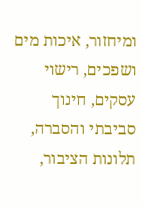ומיחזור, איכות מים ושפכים, רישוי עסקים, חינוך סביבתי והסברה, תלונות הציבור,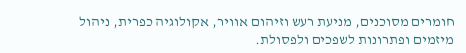חומרים מסוכנים, מניעת רעש וזיהום אוויר, אקולוגיה כפרית, ניהול מיזמים ופתרונות לשפכים ולפסולת.